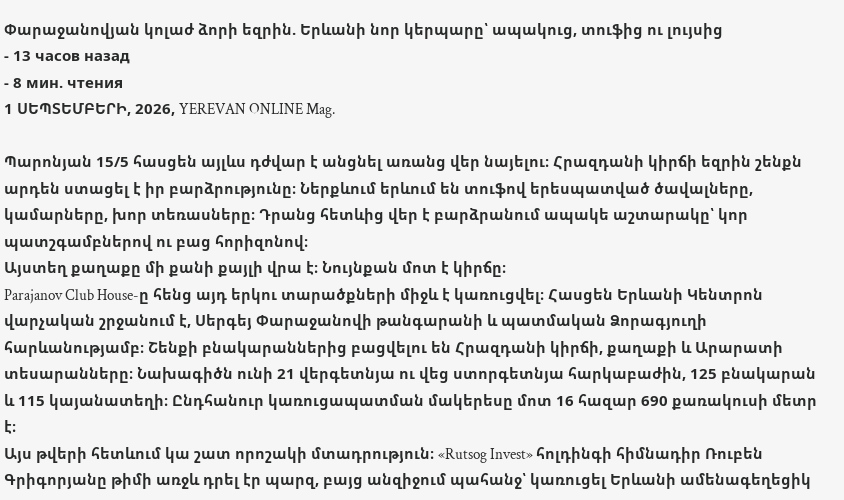Փարաջանովյան կոլաժ ձորի եզրին. Երևանի նոր կերպարը՝ ապակուց, տուֆից ու լույսից
- 13 часов назад
- 8 мин. чтения
1 ՍԵՊՏԵՄԲԵՐԻ, 2026, YEREVAN ONLINE Mag.

Պարոնյան 15/5 հասցեն այլևս դժվար է անցնել առանց վեր նայելու։ Հրազդանի կիրճի եզրին շենքն արդեն ստացել է իր բարձրությունը։ Ներքևում երևում են տուֆով երեսպատված ծավալները, կամարները, խոր տեռասները։ Դրանց հետևից վեր է բարձրանում ապակե աշտարակը՝ կոր պատշգամբներով ու բաց հորիզոնով։
Այստեղ քաղաքը մի քանի քայլի վրա է։ Նույնքան մոտ է կիրճը։
Parajanov Club House-ը հենց այդ երկու տարածքների միջև է կառուցվել։ Հասցեն Երևանի Կենտրոն վարչական շրջանում է, Սերգեյ Փարաջանովի թանգարանի և պատմական Ձորագյուղի հարևանությամբ։ Շենքի բնակարաններից բացվելու են Հրազդանի կիրճի, քաղաքի և Արարատի տեսարանները։ Նախագիծն ունի 21 վերգետնյա ու վեց ստորգետնյա հարկաբաժին, 125 բնակարան և 115 կայանատեղի։ Ընդհանուր կառուցապատման մակերեսը մոտ 16 հազար 690 քառակուսի մետր է։
Այս թվերի հետևում կա շատ որոշակի մտադրություն։ «Rutsog Invest» հոլդինգի հիմնադիր Ռուբեն Գրիգորյանը թիմի առջև դրել էր պարզ, բայց անզիջում պահանջ՝ կառուցել Երևանի ամենագեղեցիկ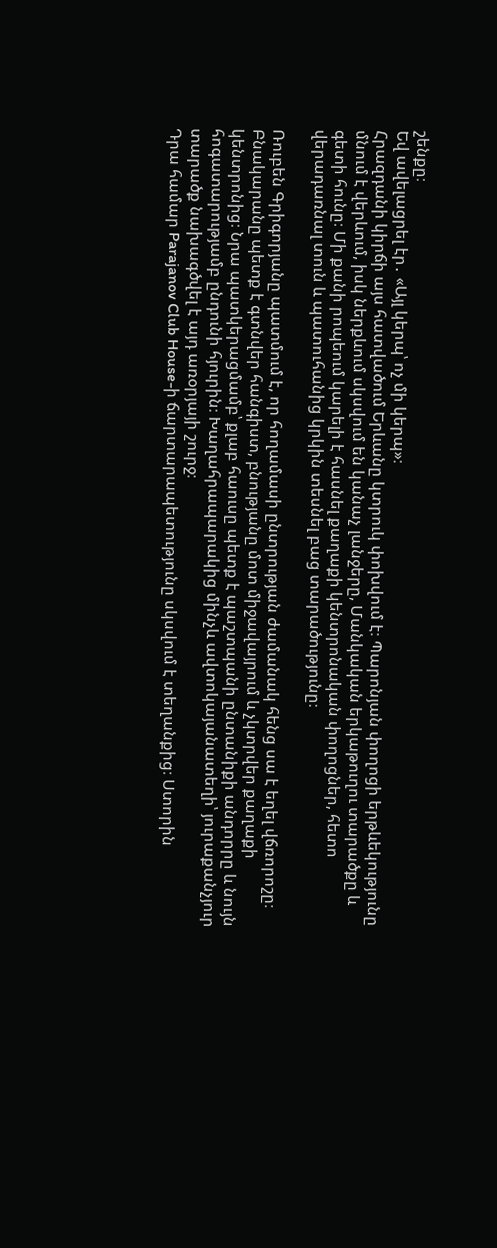շենքը։
Եվ ավելացրել էր․ «Այլ կերպ՝ ոչ մի կերպ»։
Հրազդանի կիրճի այս հատվածում Երևանը կտրուկ փոխվում է։ Պարոնյան փողոցի երթևեկությունը մնում է վերևում, իսկ ներքևում սկսվում են կանաչ լանջերը, Մանկական երկաթուղու տարածքը և գետի հունը։ Մի քանի րոպեում կարելի է հասնել քաղաքի կենտրոնական փողոցներ, հետո վերադառնալ տուն և պատուհանից կրկին տեսնել բաց տարածությունը։

Ռուբեն Գրիգորյանը պատմում է, որ հողամասի ընտրության ժամանակ հենց սա է եղել վճռորոշը։ Բնակարանը պետք է գտնվեր հանգիստ, բնությանը մոտ միջավայրում և չկտրվեր քաղաքի կենտրոնից։ Նրա պատկերացմամբ՝ քլաբ հաուսը պետք է պաշտպանի ընտանիքի անդորրը և նույն հոգատարությամբ ընդունի հյուրին։ Խաղահրապարակից մինչև ավտոկայանատեղի՝ յուրաքանչյուր տարածք նախագծվել է այդ առօրյայի շուրջ։
Դրա համար Parajanov Club House-ի ճարտարապետությունը սկսվում է տեղանքից։ Ստորին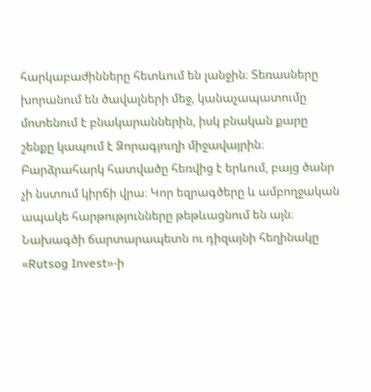հարկաբաժինները հետևում են լանջին։ Տեռասները խորանում են ծավալների մեջ, կանաչապատումը մոտենում է բնակարաններին, իսկ բնական քարը շենքը կապում է Ձորագյուղի միջավայրին։ Բարձրահարկ հատվածը հեռվից է երևում, բայց ծանր չի նստում կիրճի վրա։ Կոր եզրագծերը և ամբողջական ապակե հարթությունները թեթևացնում են այն։
Նախագծի ճարտարապետն ու դիզայնի հեղինակը «Rutsog Invest»-ի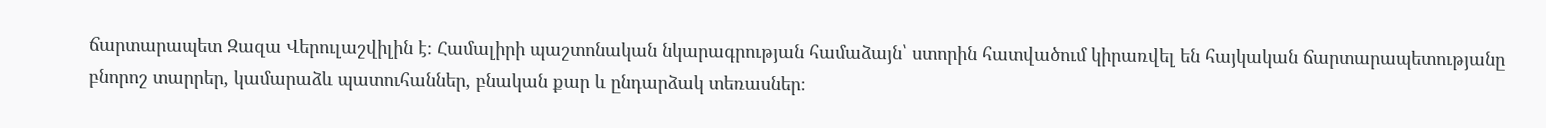ճարտարապետ Զազա Վերուլաշվիլին է։ Համալիրի պաշտոնական նկարագրության համաձայն՝ ստորին հատվածում կիրառվել են հայկական ճարտարապետությանը բնորոշ տարրեր, կամարաձև պատուհաններ, բնական քար և ընդարձակ տեռասներ։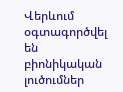Վերևում օգտագործվել են բիոնիկական լուծումներ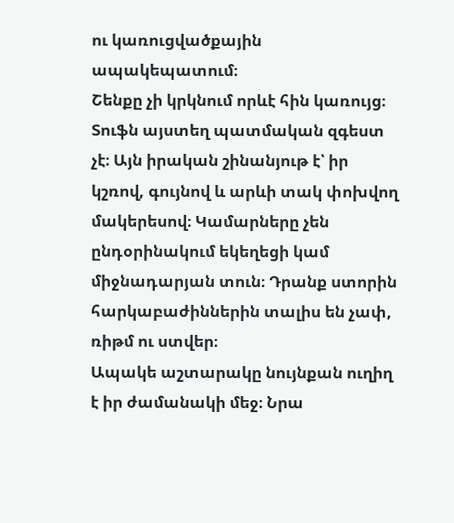ու կառուցվածքային ապակեպատում։
Շենքը չի կրկնում որևէ հին կառույց։ Տուֆն այստեղ պատմական զգեստ չէ։ Այն իրական շինանյութ է՝ իր կշռով, գույնով և արևի տակ փոխվող մակերեսով։ Կամարները չեն ընդօրինակում եկեղեցի կամ միջնադարյան տուն։ Դրանք ստորին հարկաբաժիններին տալիս են չափ, ռիթմ ու ստվեր։
Ապակե աշտարակը նույնքան ուղիղ է իր ժամանակի մեջ։ Նրա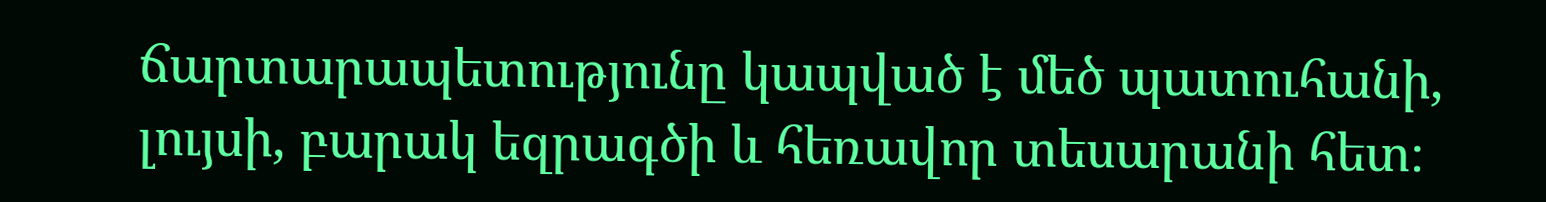ճարտարապետությունը կապված է մեծ պատուհանի, լույսի, բարակ եզրագծի և հեռավոր տեսարանի հետ։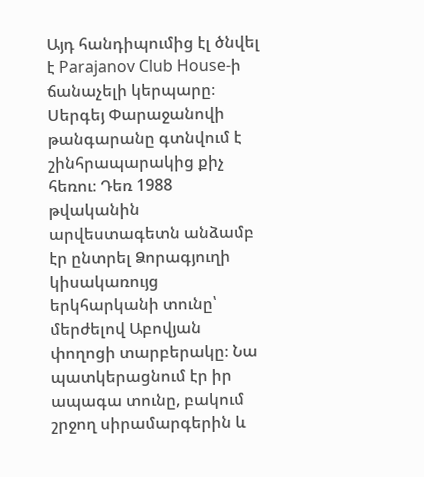Այդ հանդիպումից էլ ծնվել է Parajanov Club House-ի ճանաչելի կերպարը։
Սերգեյ Փարաջանովի թանգարանը գտնվում է շինհրապարակից քիչ հեռու։ Դեռ 1988 թվականին արվեստագետն անձամբ էր ընտրել Ձորագյուղի կիսակառույց երկհարկանի տունը՝ մերժելով Աբովյան փողոցի տարբերակը։ Նա պատկերացնում էր իր ապագա տունը, բակում շրջող սիրամարգերին և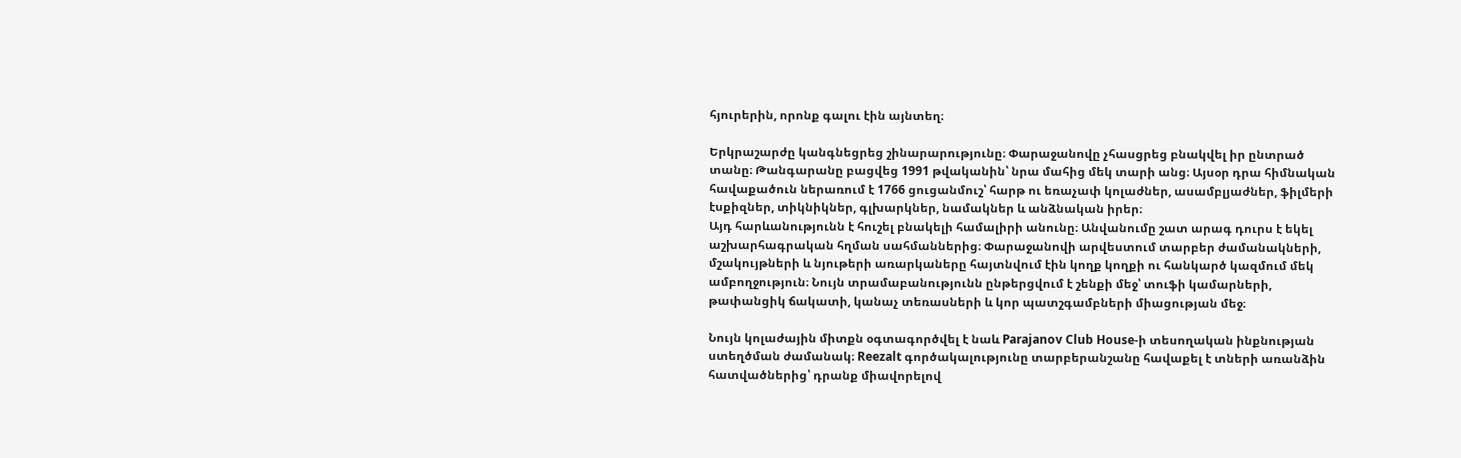հյուրերին, որոնք գալու էին այնտեղ։

Երկրաշարժը կանգնեցրեց շինարարությունը։ Փարաջանովը չհասցրեց բնակվել իր ընտրած տանը։ Թանգարանը բացվեց 1991 թվականին՝ նրա մահից մեկ տարի անց։ Այսօր դրա հիմնական հավաքածուն ներառում է 1766 ցուցանմուշ՝ հարթ ու եռաչափ կոլաժներ, ասամբլյաժներ, ֆիլմերի էսքիզներ, տիկնիկներ, գլխարկներ, նամակներ և անձնական իրեր։
Այդ հարևանությունն է հուշել բնակելի համալիրի անունը։ Անվանումը շատ արագ դուրս է եկել աշխարհագրական հղման սահմաններից։ Փարաջանովի արվեստում տարբեր ժամանակների, մշակույթների և նյութերի առարկաները հայտնվում էին կողք կողքի ու հանկարծ կազմում մեկ ամբողջություն։ Նույն տրամաբանությունն ընթերցվում է շենքի մեջ՝ տուֆի կամարների, թափանցիկ ճակատի, կանաչ տեռասների և կոր պատշգամբների միացության մեջ։

Նույն կոլաժային միտքն օգտագործվել է նաև Parajanov Club House-ի տեսողական ինքնության ստեղծման ժամանակ։ Reezalt գործակալությունը տարբերանշանը հավաքել է տների առանձին հատվածներից՝ դրանք միավորելով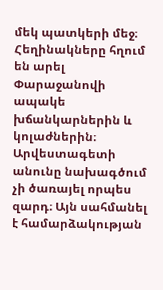մեկ պատկերի մեջ։ Հեղինակները հղում են արել Փարաջանովի ապակե խճանկարներին և կոլաժներին։
Արվեստագետի անունը նախագծում չի ծառայել որպես զարդ։ Այն սահմանել է համարձակության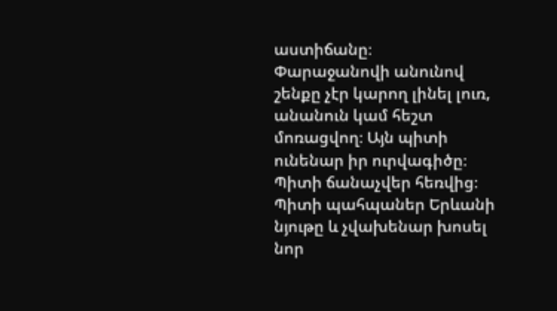աստիճանը։
Փարաջանովի անունով շենքը չէր կարող լինել լուռ, անանուն կամ հեշտ մոռացվող։ Այն պիտի ունենար իր ուրվագիծը։ Պիտի ճանաչվեր հեռվից։ Պիտի պահպաներ Երևանի նյութը և չվախենար խոսել նոր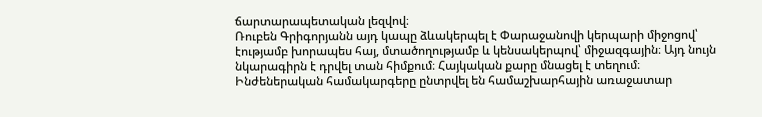ճարտարապետական լեզվով։
Ռուբեն Գրիգորյանն այդ կապը ձևակերպել է Փարաջանովի կերպարի միջոցով՝ էությամբ խորապես հայ, մտածողությամբ և կենսակերպով՝ միջազգային։ Այդ նույն նկարագիրն է դրվել տան հիմքում։ Հայկական քարը մնացել է տեղում։ Ինժեներական համակարգերը ընտրվել են համաշխարհային առաջատար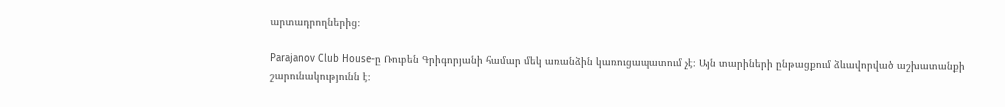արտադրողներից։

Parajanov Club House-ը Ռուբեն Գրիգորյանի համար մեկ առանձին կառուցապատում չէ։ Այն տարիների ընթացքում ձևավորված աշխատանքի շարունակությունն է։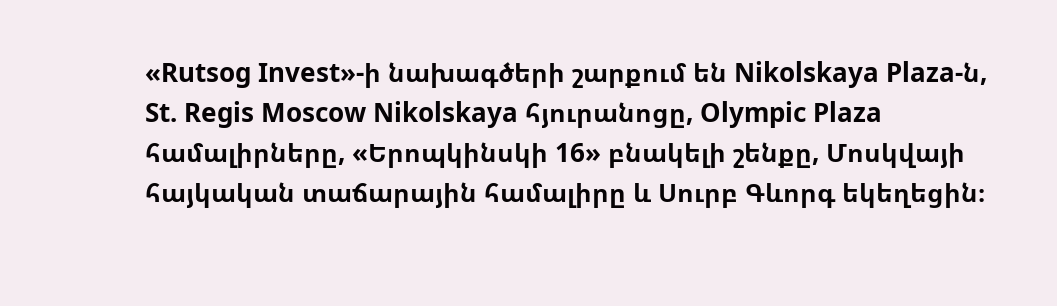«Rutsog Invest»-ի նախագծերի շարքում են Nikolskaya Plaza-ն, St. Regis Moscow Nikolskaya հյուրանոցը, Olympic Plaza համալիրները, «Երոպկինսկի 16» բնակելի շենքը, Մոսկվայի հայկական տաճարային համալիրը և Սուրբ Գևորգ եկեղեցին։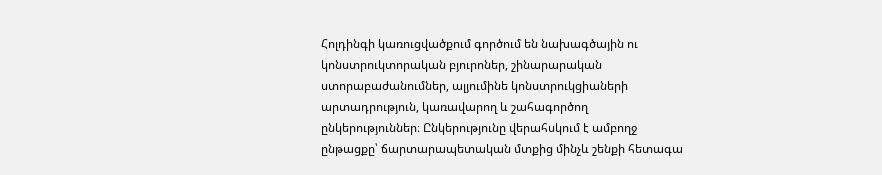Հոլդինգի կառուցվածքում գործում են նախագծային ու կոնստրուկտորական բյուրոներ, շինարարական ստորաբաժանումներ, ալյումինե կոնստրուկցիաների արտադրություն, կառավարող և շահագործող ընկերություններ։ Ընկերությունը վերահսկում է ամբողջ ընթացքը՝ ճարտարապետական մտքից մինչև շենքի հետագա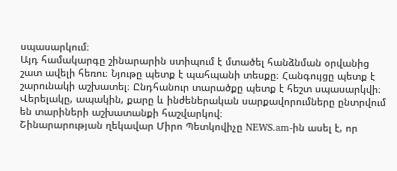սպասարկում։
Այդ համակարգը շինարարին ստիպում է մտածել հանձնման օրվանից շատ ավելի հեռու։ Նյութը պետք է պահպանի տեսքը։ Հանգույցը պետք է շարունակի աշխատել։ Ընդհանուր տարածքը պետք է հեշտ սպասարկվի։ Վերելակը, ապակին, քարը և ինժեներական սարքավորումները ընտրվում են տարիների աշխատանքի հաշվարկով։
Շինարարության ղեկավար Միրո Պետկովիչը NEWS.am-ին ասել է, որ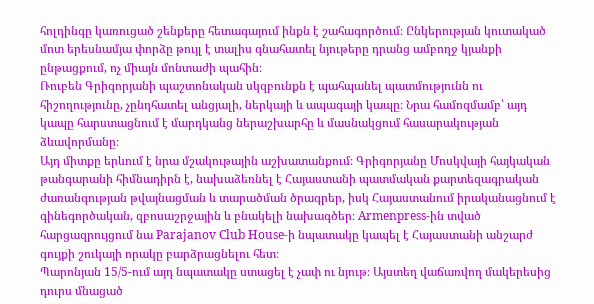հոլդինգը կառուցած շենքերը հետագայում ինքն է շահագործում։ Ընկերության կուտակած մոտ երեսնամյա փորձը թույլ է տալիս գնահատել նյութերը դրանց ամբողջ կյանքի ընթացքում, ոչ միայն մոնտաժի պահին։
Ռուբեն Գրիգորյանի պաշտոնական սկզբունքն է պահպանել պատմությունն ու հիշողությունը, չընդհատել անցյալի, ներկայի և ապագայի կապը։ Նրա համոզմամբ՝ այդ կապը հարստացնում է մարդկանց ներաշխարհը և մասնակցում հասարակության ձևավորմանը։
Այդ միտքը երևում է նրա մշակութային աշխատանքում։ Գրիգորյանը Մոսկվայի հայկական թանգարանի հիմնադիրն է, նախաձեռնել է Հայաստանի պատմական քարտեզագրական ժառանգության թվայնացման և տարածման ծրագրեր, իսկ Հայաստանում իրականացնում է գինեգործական, զբոսաշրջային և բնակելի նախագծեր։ Armenpress-ին տված հարցազրույցում նա Parajanov Club House-ի նպատակը կապել է Հայաստանի անշարժ գույքի շուկայի որակը բարձրացնելու հետ։
Պարոնյան 15/5-ում այդ նպատակը ստացել է չափ ու նյութ։ Այստեղ վաճառվող մակերեսից դուրս մնացած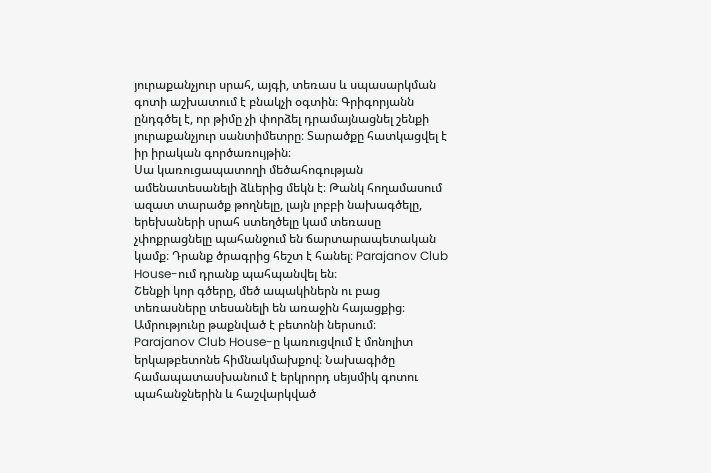յուրաքանչյուր սրահ, այգի, տեռաս և սպասարկման գոտի աշխատում է բնակչի օգտին։ Գրիգորյանն ընդգծել է, որ թիմը չի փորձել դրամայնացնել շենքի յուրաքանչյուր սանտիմետրը։ Տարածքը հատկացվել է իր իրական գործառույթին։
Սա կառուցապատողի մեծահոգության ամենատեսանելի ձևերից մեկն է։ Թանկ հողամասում ազատ տարածք թողնելը, լայն լոբբի նախագծելը, երեխաների սրահ ստեղծելը կամ տեռասը չփոքրացնելը պահանջում են ճարտարապետական կամք։ Դրանք ծրագրից հեշտ է հանել։ Parajanov Club House-ում դրանք պահպանվել են։
Շենքի կոր գծերը, մեծ ապակիներն ու բաց տեռասները տեսանելի են առաջին հայացքից։ Ամրությունը թաքնված է բետոնի ներսում։
Parajanov Club House-ը կառուցվում է մոնոլիտ երկաթբետոնե հիմնակմախքով։ Նախագիծը համապատասխանում է երկրորդ սեյսմիկ գոտու պահանջներին և հաշվարկված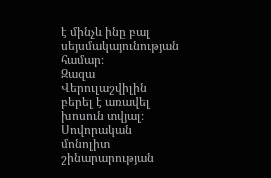է մինչև ինը բալ սեյսմակայունության համար։
Զազա Վերուլաշվիլին բերել է առավել խոսուն տվյալ։ Սովորական մոնոլիտ շինարարության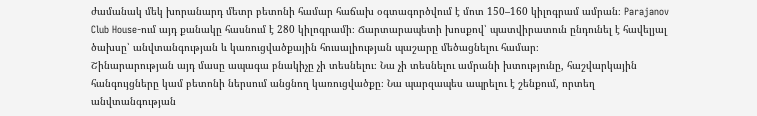ժամանակ մեկ խորանարդ մետր բետոնի համար հաճախ օգտագործվում է մոտ 150–160 կիլոգրամ ամրան։ Parajanov Club House-ում այդ քանակը հասնում է 280 կիլոգրամի։ Ճարտարապետի խոսքով՝ պատվիրատուն ընդունել է հավելյալ ծախսը՝ անվտանգության և կառուցվածքային հուսալիության պաշարը մեծացնելու համար։
Շինարարության այդ մասը ապագա բնակիչը չի տեսնելու։ Նա չի տեսնելու ամրանի խտությունը, հաշվարկային հանգույցները կամ բետոնի ներսում անցնող կառուցվածքը։ Նա պարզապես ապրելու է շենքում, որտեղ անվտանգության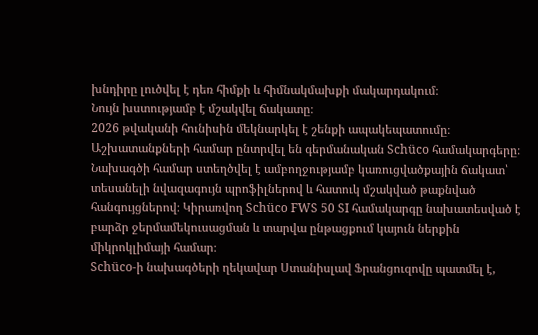խնդիրը լուծվել է դեռ հիմքի և հիմնակմախքի մակարդակում։
Նույն խստությամբ է մշակվել ճակատը։
2026 թվականի հունիսին մեկնարկել է շենքի ապակեպատումը։ Աշխատանքների համար ընտրվել են գերմանական Schüco համակարգերը։ Նախագծի համար ստեղծվել է ամբողջությամբ կառուցվածքային ճակատ՝ տեսանելի նվազագույն պրոֆիլներով և հատուկ մշակված թաքնված հանգույցներով։ Կիրառվող Schüco FWS 50 SI համակարգը նախատեսված է բարձր ջերմամեկուսացման և տարվա ընթացքում կայուն ներքին միկրոկլիմայի համար։
Schüco-ի նախագծերի ղեկավար Ստանիսլավ Ֆրանցուզովը պատմել է,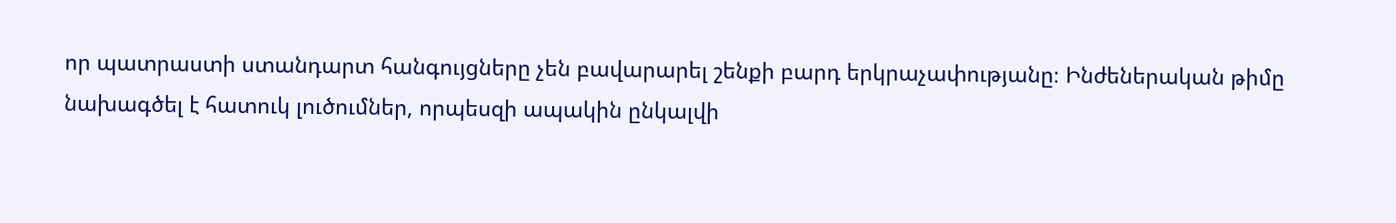որ պատրաստի ստանդարտ հանգույցները չեն բավարարել շենքի բարդ երկրաչափությանը։ Ինժեներական թիմը նախագծել է հատուկ լուծումներ, որպեսզի ապակին ընկալվի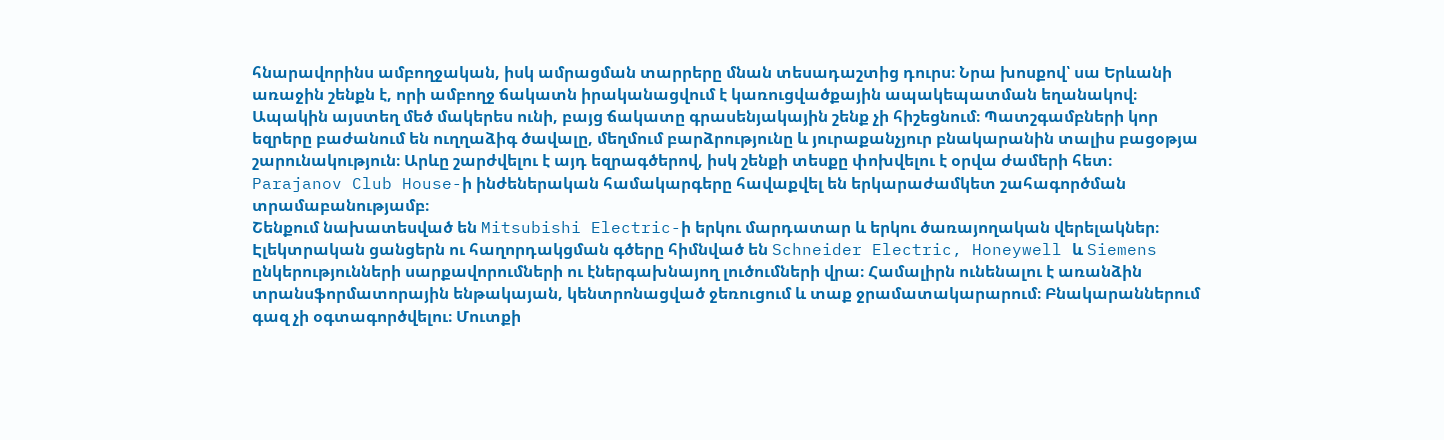հնարավորինս ամբողջական, իսկ ամրացման տարրերը մնան տեսադաշտից դուրս։ Նրա խոսքով՝ սա Երևանի առաջին շենքն է, որի ամբողջ ճակատն իրականացվում է կառուցվածքային ապակեպատման եղանակով։
Ապակին այստեղ մեծ մակերես ունի, բայց ճակատը գրասենյակային շենք չի հիշեցնում։ Պատշգամբների կոր եզրերը բաժանում են ուղղաձիգ ծավալը, մեղմում բարձրությունը և յուրաքանչյուր բնակարանին տալիս բացօթյա շարունակություն։ Արևը շարժվելու է այդ եզրագծերով, իսկ շենքի տեսքը փոխվելու է օրվա ժամերի հետ։
Parajanov Club House-ի ինժեներական համակարգերը հավաքվել են երկարաժամկետ շահագործման տրամաբանությամբ։
Շենքում նախատեսված են Mitsubishi Electric-ի երկու մարդատար և երկու ծառայողական վերելակներ։ Էլեկտրական ցանցերն ու հաղորդակցման գծերը հիմնված են Schneider Electric, Honeywell և Siemens ընկերությունների սարքավորումների ու էներգախնայող լուծումների վրա։ Համալիրն ունենալու է առանձին տրանսֆորմատորային ենթակայան, կենտրոնացված ջեռուցում և տաք ջրամատակարարում։ Բնակարաններում գազ չի օգտագործվելու։ Մուտքի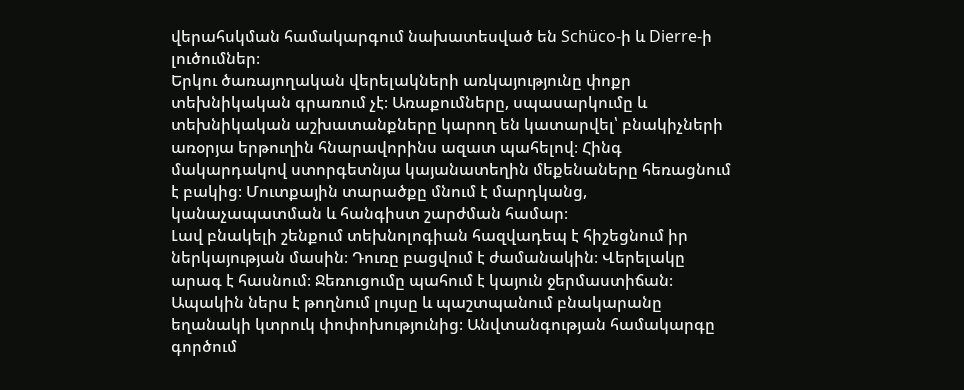վերահսկման համակարգում նախատեսված են Schüco-ի և Dierre-ի լուծումներ։
Երկու ծառայողական վերելակների առկայությունը փոքր տեխնիկական գրառում չէ։ Առաքումները, սպասարկումը և տեխնիկական աշխատանքները կարող են կատարվել՝ բնակիչների առօրյա երթուղին հնարավորինս ազատ պահելով։ Հինգ մակարդակով ստորգետնյա կայանատեղին մեքենաները հեռացնում է բակից։ Մուտքային տարածքը մնում է մարդկանց, կանաչապատման և հանգիստ շարժման համար։
Լավ բնակելի շենքում տեխնոլոգիան հազվադեպ է հիշեցնում իր ներկայության մասին։ Դուռը բացվում է ժամանակին։ Վերելակը արագ է հասնում։ Ջեռուցումը պահում է կայուն ջերմաստիճան։ Ապակին ներս է թողնում լույսը և պաշտպանում բնակարանը եղանակի կտրուկ փոփոխությունից։ Անվտանգության համակարգը գործում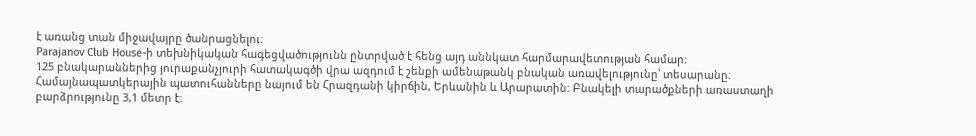է առանց տան միջավայրը ծանրացնելու։
Parajanov Club House-ի տեխնիկական հագեցվածությունն ընտրված է հենց այդ աննկատ հարմարավետության համար։
125 բնակարաններից յուրաքանչյուրի հատակագծի վրա ազդում է շենքի ամենաթանկ բնական առավելությունը՝ տեսարանը։
Համայնապատկերային պատուհանները նայում են Հրազդանի կիրճին, Երևանին և Արարատին։ Բնակելի տարածքների առաստաղի բարձրությունը 3,1 մետր է։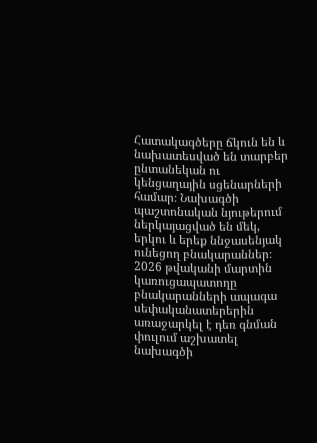Հատակագծերը ճկուն են և նախատեսված են տարբեր ընտանեկան ու կենցաղային սցենարների համար։ Նախագծի պաշտոնական նյութերում ներկայացված են մեկ, երկու և երեք ննջասենյակ ունեցող բնակարաններ։
2026 թվականի մարտին կառուցապատողը բնակարանների ապագա սեփականատերերին առաջարկել է դեռ գնման փուլում աշխատել նախագծի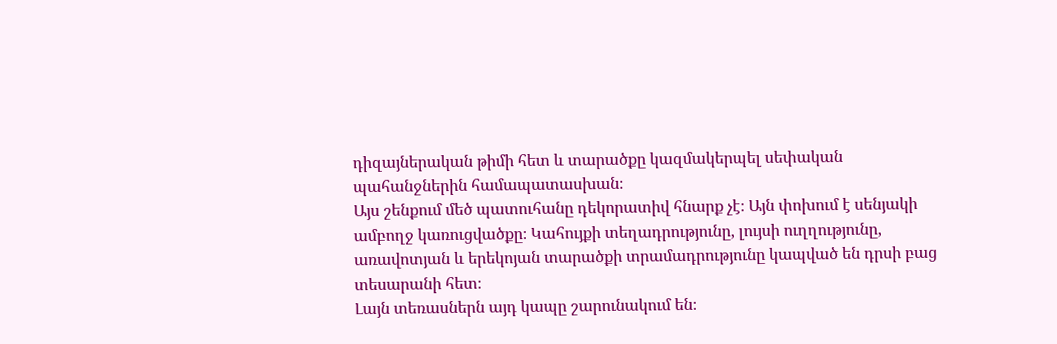դիզայներական թիմի հետ և տարածքը կազմակերպել սեփական պահանջներին համապատասխան։
Այս շենքում մեծ պատուհանը դեկորատիվ հնարք չէ։ Այն փոխում է սենյակի ամբողջ կառուցվածքը։ Կահույքի տեղադրությունը, լույսի ուղղությունը, առավոտյան և երեկոյան տարածքի տրամադրությունը կապված են դրսի բաց տեսարանի հետ։
Լայն տեռասներն այդ կապը շարունակում են։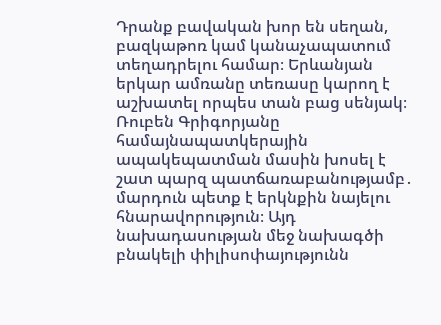Դրանք բավական խոր են սեղան, բազկաթոռ կամ կանաչապատում տեղադրելու համար։ Երևանյան երկար ամռանը տեռասը կարող է աշխատել որպես տան բաց սենյակ։
Ռուբեն Գրիգորյանը համայնապատկերային ապակեպատման մասին խոսել է շատ պարզ պատճառաբանությամբ․ մարդուն պետք է երկնքին նայելու հնարավորություն։ Այդ նախադասության մեջ նախագծի բնակելի փիլիսոփայությունն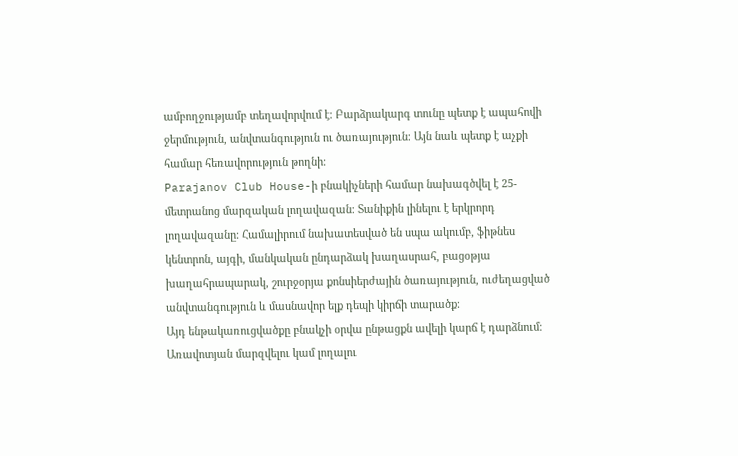ամբողջությամբ տեղավորվում է։ Բարձրակարգ տունը պետք է ապահովի ջերմություն, անվտանգություն ու ծառայություն։ Այն նաև պետք է աչքի համար հեռավորություն թողնի։
Parajanov Club House-ի բնակիչների համար նախագծվել է 25-մետրանոց մարզական լողավազան։ Տանիքին լինելու է երկրորդ լողավազանը։ Համալիրում նախատեսված են սպա ակումբ, ֆիթնես կենտրոն, այգի, մանկական ընդարձակ խաղասրահ, բացօթյա խաղահրապարակ, շուրջօրյա քոնսիերժային ծառայություն, ուժեղացված անվտանգություն և մասնավոր ելք դեպի կիրճի տարածք։
Այդ ենթակառուցվածքը բնակչի օրվա ընթացքն ավելի կարճ է դարձնում։
Առավոտյան մարզվելու կամ լողալու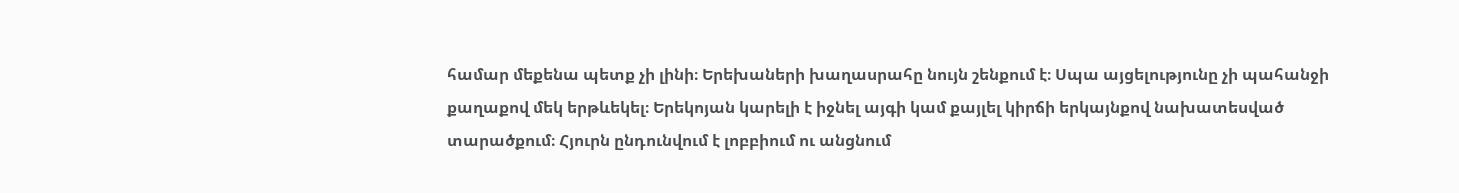համար մեքենա պետք չի լինի։ Երեխաների խաղասրահը նույն շենքում է։ Սպա այցելությունը չի պահանջի քաղաքով մեկ երթևեկել։ Երեկոյան կարելի է իջնել այգի կամ քայլել կիրճի երկայնքով նախատեսված տարածքում։ Հյուրն ընդունվում է լոբբիում ու անցնում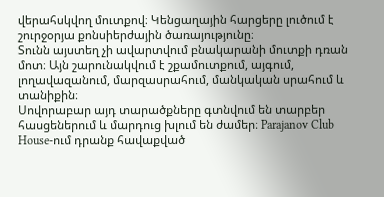վերահսկվող մուտքով։ Կենցաղային հարցերը լուծում է շուրջօրյա քոնսիերժային ծառայությունը։
Տունն այստեղ չի ավարտվում բնակարանի մուտքի դռան մոտ։ Այն շարունակվում է շքամուտքում, այգում, լողավազանում, մարզասրահում, մանկական սրահում և տանիքին։
Սովորաբար այդ տարածքները գտնվում են տարբեր հասցեներում և մարդուց խլում են ժամեր։ Parajanov Club House-ում դրանք հավաքված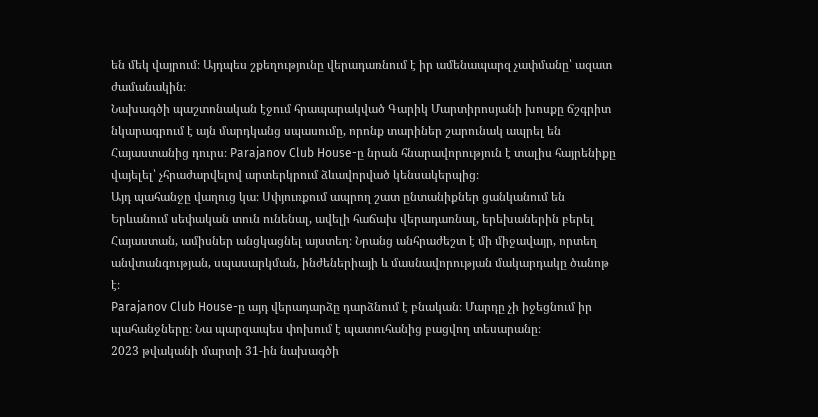են մեկ վայրում։ Այդպես շքեղությունը վերադառնում է իր ամենապարզ չափմանը՝ ազատ ժամանակին։
Նախագծի պաշտոնական էջում հրապարակված Գարիկ Մարտիրոսյանի խոսքը ճշգրիտ նկարագրում է այն մարդկանց սպասումը, որոնք տարիներ շարունակ ապրել են Հայաստանից դուրս։ Parajanov Club House-ը նրան հնարավորություն է տալիս հայրենիքը վայելել՝ չհրաժարվելով արտերկրում ձևավորված կենսակերպից։
Այդ պահանջը վաղուց կա։ Սփյուռքում ապրող շատ ընտանիքներ ցանկանում են Երևանում սեփական տուն ունենալ, ավելի հաճախ վերադառնալ, երեխաներին բերել Հայաստան, ամիսներ անցկացնել այստեղ։ Նրանց անհրաժեշտ է մի միջավայր, որտեղ անվտանգության, սպասարկման, ինժեներիայի և մասնավորության մակարդակը ծանոթ է։
Parajanov Club House-ը այդ վերադարձը դարձնում է բնական։ Մարդը չի իջեցնում իր պահանջները։ Նա պարզապես փոխում է պատուհանից բացվող տեսարանը։
2023 թվականի մարտի 31-ին նախագծի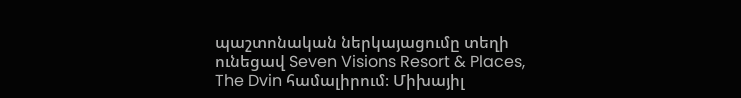պաշտոնական ներկայացումը տեղի ունեցավ Seven Visions Resort & Places, The Dvin համալիրում։ Միխայիլ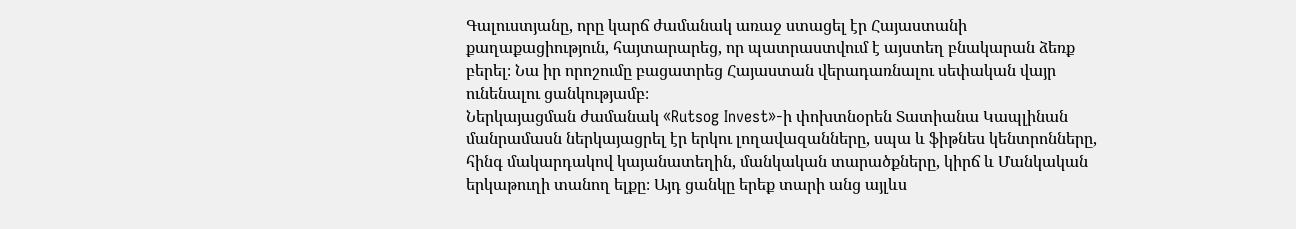Գալուստյանը, որը կարճ ժամանակ առաջ ստացել էր Հայաստանի քաղաքացիություն, հայտարարեց, որ պատրաստվում է այստեղ բնակարան ձեռք բերել։ Նա իր որոշումը բացատրեց Հայաստան վերադառնալու սեփական վայր ունենալու ցանկությամբ։
Ներկայացման ժամանակ «Rutsog Invest»-ի փոխտնօրեն Տատիանա Կապլինան մանրամասն ներկայացրել էր երկու լողավազանները, սպա և ֆիթնես կենտրոնները, հինգ մակարդակով կայանատեղին, մանկական տարածքները, կիրճ և Մանկական երկաթուղի տանող ելքը։ Այդ ցանկը երեք տարի անց այլևս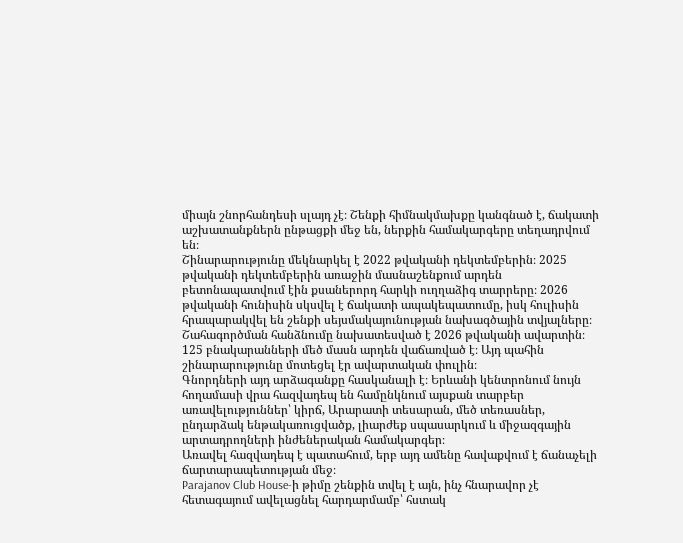միայն շնորհանդեսի սլայդ չէ։ Շենքի հիմնակմախքը կանգնած է, ճակատի աշխատանքներն ընթացքի մեջ են, ներքին համակարգերը տեղադրվում են։
Շինարարությունը մեկնարկել է 2022 թվականի դեկտեմբերին։ 2025 թվականի դեկտեմբերին առաջին մասնաշենքում արդեն բետոնապատվում էին քսաներորդ հարկի ուղղաձիգ տարրերը։ 2026 թվականի հունիսին սկսվել է ճակատի ապակեպատումը, իսկ հուլիսին հրապարակվել են շենքի սեյսմակայունության նախագծային տվյալները։ Շահագործման հանձնումը նախատեսված է 2026 թվականի ավարտին։
125 բնակարանների մեծ մասն արդեն վաճառված է։ Այդ պահին շինարարությունը մոտեցել էր ավարտական փուլին։
Գնորդների այդ արձագանքը հասկանալի է։ Երևանի կենտրոնում նույն հողամասի վրա հազվադեպ են համընկնում այսքան տարբեր առավելություններ՝ կիրճ, Արարատի տեսարան, մեծ տեռասներ, ընդարձակ ենթակառուցվածք, լիարժեք սպասարկում և միջազգային արտադրողների ինժեներական համակարգեր։
Առավել հազվադեպ է պատահում, երբ այդ ամենը հավաքվում է ճանաչելի ճարտարապետության մեջ։
Parajanov Club House-ի թիմը շենքին տվել է այն, ինչ հնարավոր չէ հետագայում ավելացնել հարդարմամբ՝ հստակ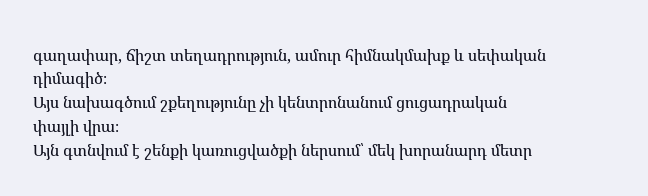գաղափար, ճիշտ տեղադրություն, ամուր հիմնակմախք և սեփական դիմագիծ։
Այս նախագծում շքեղությունը չի կենտրոնանում ցուցադրական փայլի վրա։
Այն գտնվում է շենքի կառուցվածքի ներսում՝ մեկ խորանարդ մետր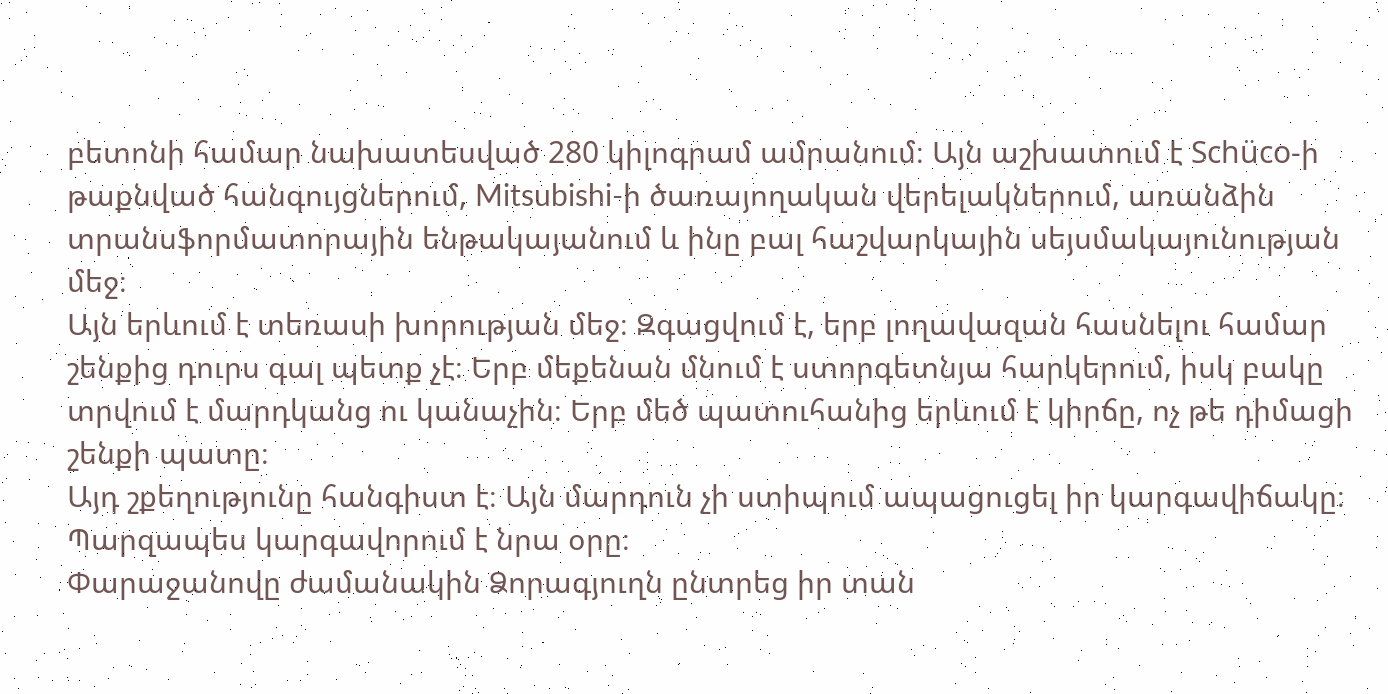բետոնի համար նախատեսված 280 կիլոգրամ ամրանում։ Այն աշխատում է Schüco-ի թաքնված հանգույցներում, Mitsubishi-ի ծառայողական վերելակներում, առանձին տրանսֆորմատորային ենթակայանում և ինը բալ հաշվարկային սեյսմակայունության մեջ։
Այն երևում է տեռասի խորության մեջ։ Զգացվում է, երբ լողավազան հասնելու համար շենքից դուրս գալ պետք չէ։ Երբ մեքենան մնում է ստորգետնյա հարկերում, իսկ բակը տրվում է մարդկանց ու կանաչին։ Երբ մեծ պատուհանից երևում է կիրճը, ոչ թե դիմացի շենքի պատը։
Այդ շքեղությունը հանգիստ է։ Այն մարդուն չի ստիպում ապացուցել իր կարգավիճակը։ Պարզապես կարգավորում է նրա օրը։
Փարաջանովը ժամանակին Ձորագյուղն ընտրեց իր տան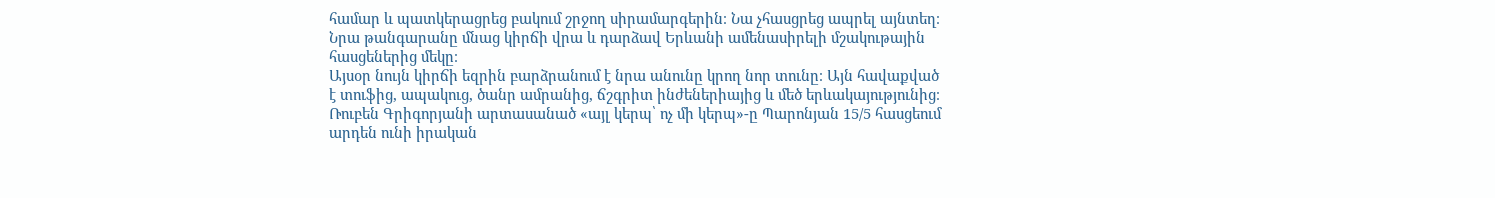համար և պատկերացրեց բակում շրջող սիրամարգերին։ Նա չհասցրեց ապրել այնտեղ։ Նրա թանգարանը մնաց կիրճի վրա և դարձավ Երևանի ամենասիրելի մշակութային հասցեներից մեկը։
Այսօր նույն կիրճի եզրին բարձրանում է նրա անունը կրող նոր տունը։ Այն հավաքված է տուֆից, ապակուց, ծանր ամրանից, ճշգրիտ ինժեներիայից և մեծ երևակայությունից։
Ռուբեն Գրիգորյանի արտասանած «այլ կերպ՝ ոչ մի կերպ»-ը Պարոնյան 15/5 հասցեում արդեն ունի իրական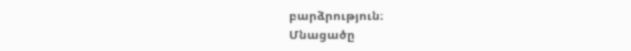բարձրություն։
Մնացածը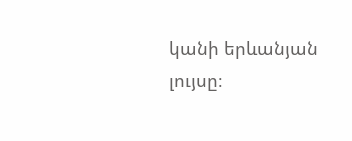կանի երևանյան լույսը։